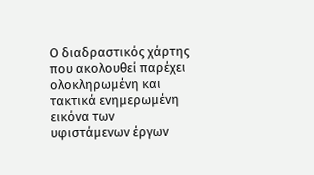Ο διαδραστικός χάρτης που ακολουθεί παρέχει ολοκληρωμένη και τακτικά ενημερωμένη εικόνα των υφιστάμενων έργων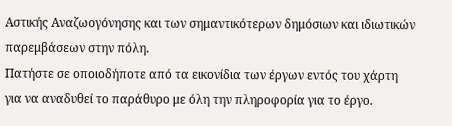Αστικής Αναζωογόνησης και των σημαντικότερων δημόσιων και ιδιωτικών παρεμβάσεων στην πόλη.
Πατήστε σε οποιοδήποτε από τα εικονίδια των έργων εντός του χάρτη για να αναδυθεί το παράθυρο με όλη την πληροφορία για το έργο.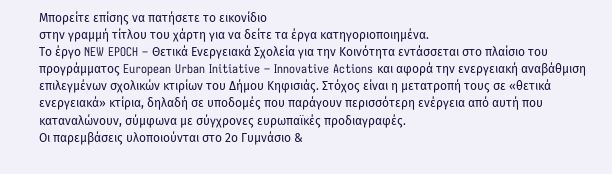Μπορείτε επίσης να πατήσετε το εικονίδιο
στην γραμμή τίτλου του χάρτη για να δείτε τα έργα κατηγοριοποιημένα.
Το έργο NEW EPOCH – Θετικά Ενεργειακά Σχολεία για την Κοινότητα εντάσσεται στο πλαίσιο του προγράμματος European Urban Initiative – Innovative Actions και αφορά την ενεργειακή αναβάθμιση επιλεγμένων σχολικών κτιρίων του Δήμου Κηφισιάς. Στόχος είναι η μετατροπή τους σε «θετικά ενεργειακά» κτίρια, δηλαδή σε υποδομές που παράγουν περισσότερη ενέργεια από αυτή που καταναλώνουν, σύμφωνα με σύγχρονες ευρωπαϊκές προδιαγραφές.
Οι παρεμβάσεις υλοποιούνται στο 2ο Γυμνάσιο &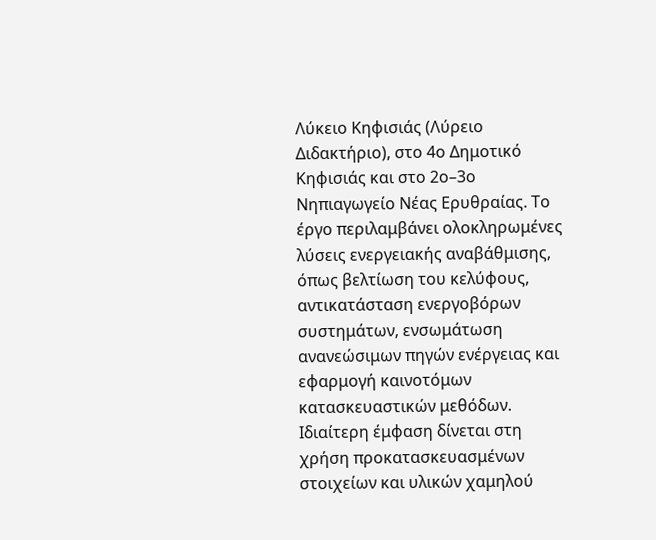Λύκειο Κηφισιάς (Λύρειο Διδακτήριο), στο 4ο Δημοτικό Κηφισιάς και στο 2ο–3ο Νηπιαγωγείο Νέας Ερυθραίας. Το έργο περιλαμβάνει ολοκληρωμένες λύσεις ενεργειακής αναβάθμισης, όπως βελτίωση του κελύφους, αντικατάσταση ενεργοβόρων συστημάτων, ενσωμάτωση ανανεώσιμων πηγών ενέργειας και εφαρμογή καινοτόμων κατασκευαστικών μεθόδων. Ιδιαίτερη έμφαση δίνεται στη χρήση προκατασκευασμένων στοιχείων και υλικών χαμηλού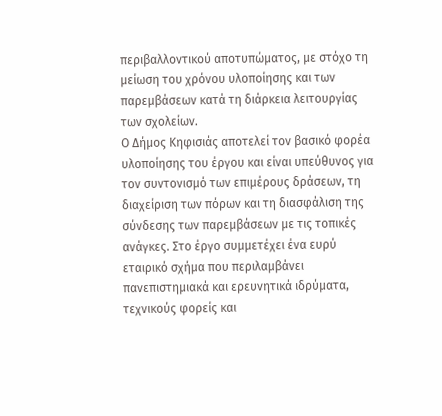περιβαλλοντικού αποτυπώματος, με στόχο τη μείωση του χρόνου υλοποίησης και των παρεμβάσεων κατά τη διάρκεια λειτουργίας των σχολείων.
Ο Δήμος Κηφισιάς αποτελεί τον βασικό φορέα υλοποίησης του έργου και είναι υπεύθυνος για τον συντονισμό των επιμέρους δράσεων, τη διαχείριση των πόρων και τη διασφάλιση της σύνδεσης των παρεμβάσεων με τις τοπικές ανάγκες. Στο έργο συμμετέχει ένα ευρύ εταιρικό σχήμα που περιλαμβάνει πανεπιστημιακά και ερευνητικά ιδρύματα, τεχνικούς φορείς και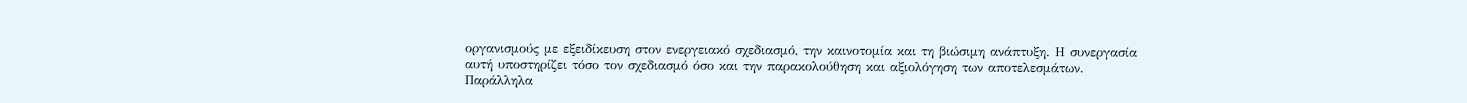οργανισμούς με εξειδίκευση στον ενεργειακό σχεδιασμό, την καινοτομία και τη βιώσιμη ανάπτυξη. Η συνεργασία αυτή υποστηρίζει τόσο τον σχεδιασμό όσο και την παρακολούθηση και αξιολόγηση των αποτελεσμάτων.
Παράλληλα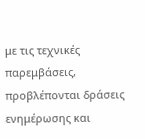με τις τεχνικές παρεμβάσεις, προβλέπονται δράσεις ενημέρωσης και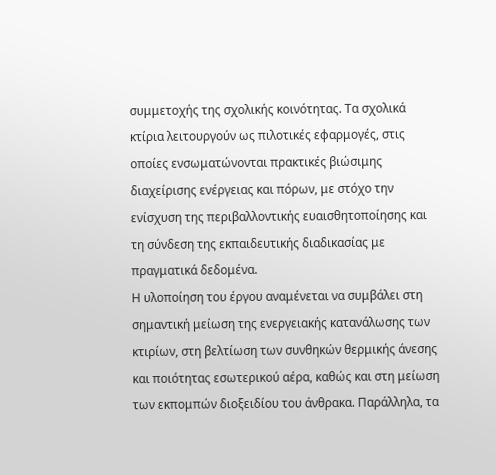συμμετοχής της σχολικής κοινότητας. Τα σχολικά κτίρια λειτουργούν ως πιλοτικές εφαρμογές, στις οποίες ενσωματώνονται πρακτικές βιώσιμης διαχείρισης ενέργειας και πόρων, με στόχο την ενίσχυση της περιβαλλοντικής ευαισθητοποίησης και τη σύνδεση της εκπαιδευτικής διαδικασίας με πραγματικά δεδομένα.
Η υλοποίηση του έργου αναμένεται να συμβάλει στη σημαντική μείωση της ενεργειακής κατανάλωσης των κτιρίων, στη βελτίωση των συνθηκών θερμικής άνεσης και ποιότητας εσωτερικού αέρα, καθώς και στη μείωση των εκπομπών διοξειδίου του άνθρακα. Παράλληλα, τα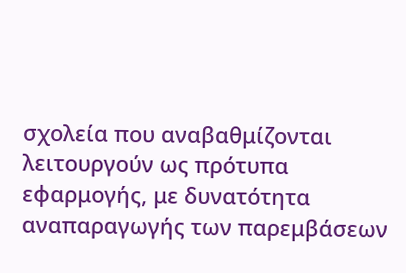σχολεία που αναβαθμίζονται λειτουργούν ως πρότυπα εφαρμογής, με δυνατότητα αναπαραγωγής των παρεμβάσεων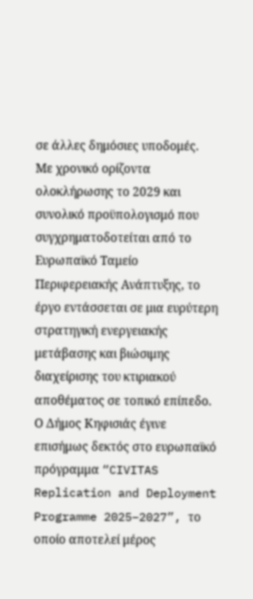σε άλλες δημόσιες υποδομές.
Με χρονικό ορίζοντα ολοκλήρωσης το 2029 και συνολικό προϋπολογισμό που συγχρηματοδοτείται από το Ευρωπαϊκό Ταμείο Περιφερειακής Ανάπτυξης, το έργο εντάσσεται σε μια ευρύτερη στρατηγική ενεργειακής μετάβασης και βιώσιμης διαχείρισης του κτιριακού αποθέματος σε τοπικό επίπεδο.
Ο Δήμος Κηφισιάς έγινε επισήμως δεκτός στο ευρωπαϊκό πρόγραμμα “CIVITAS Replication and Deployment Programme 2025–2027”, το οποίο αποτελεί μέρος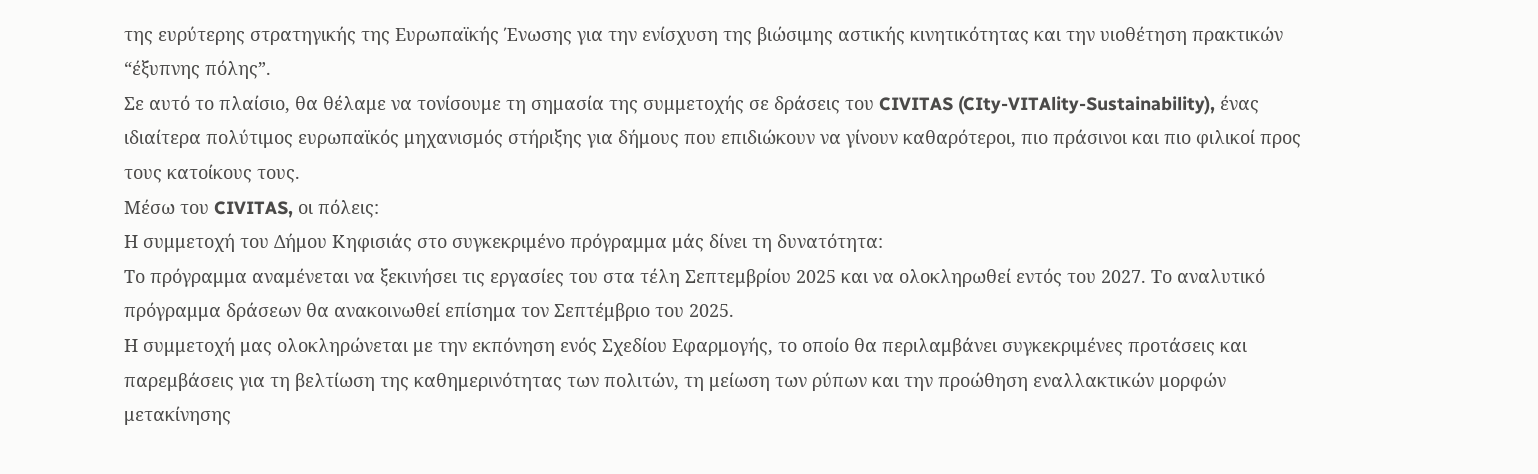της ευρύτερης στρατηγικής της Ευρωπαϊκής Ένωσης για την ενίσχυση της βιώσιμης αστικής κινητικότητας και την υιοθέτηση πρακτικών “έξυπνης πόλης”.
Σε αυτό το πλαίσιο, θα θέλαμε να τονίσουμε τη σημασία της συμμετοχής σε δράσεις του CIVITAS (CIty-VITAlity-Sustainability), ένας ιδιαίτερα πολύτιμος ευρωπαϊκός μηχανισμός στήριξης για δήμους που επιδιώκουν να γίνουν καθαρότεροι, πιο πράσινοι και πιο φιλικοί προς τους κατοίκους τους.
Μέσω του CIVITAS, οι πόλεις:
Η συμμετοχή του Δήμου Κηφισιάς στο συγκεκριμένο πρόγραμμα μάς δίνει τη δυνατότητα:
Το πρόγραμμα αναμένεται να ξεκινήσει τις εργασίες του στα τέλη Σεπτεμβρίου 2025 και να ολοκληρωθεί εντός του 2027. Το αναλυτικό πρόγραμμα δράσεων θα ανακοινωθεί επίσημα τον Σεπτέμβριο του 2025.
Η συμμετοχή μας ολοκληρώνεται με την εκπόνηση ενός Σχεδίου Εφαρμογής, το οποίο θα περιλαμβάνει συγκεκριμένες προτάσεις και παρεμβάσεις για τη βελτίωση της καθημερινότητας των πολιτών, τη μείωση των ρύπων και την προώθηση εναλλακτικών μορφών μετακίνησης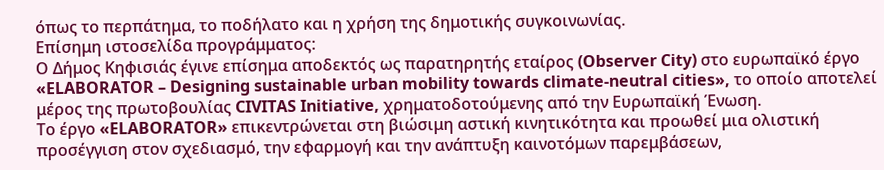όπως το περπάτημα, το ποδήλατο και η χρήση της δημοτικής συγκοινωνίας.
Επίσημη ιστοσελίδα προγράμματος:
Ο Δήμος Κηφισιάς έγινε επίσημα αποδεκτός ως παρατηρητής εταίρος (Observer City) στο ευρωπαϊκό έργο «ELABORATOR – Designing sustainable urban mobility towards climate-neutral cities», το οποίο αποτελεί μέρος της πρωτοβουλίας CIVITAS Initiative, χρηματοδοτούμενης από την Ευρωπαϊκή Ένωση.
Το έργο «ELABORATOR» επικεντρώνεται στη βιώσιμη αστική κινητικότητα και προωθεί μια ολιστική προσέγγιση στον σχεδιασμό, την εφαρμογή και την ανάπτυξη καινοτόμων παρεμβάσεων,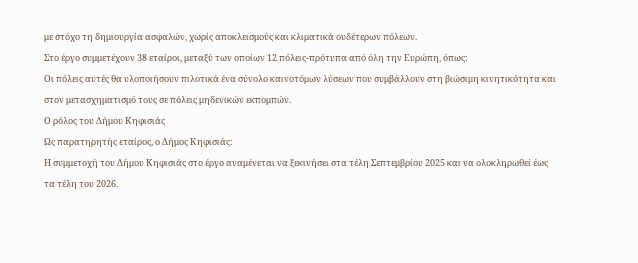με στόχο τη δημιουργία ασφαλών, χωρίς αποκλεισμούς και κλιματικά ουδέτερων πόλεων.
Στο έργο συμμετέχουν 38 εταίροι, μεταξύ των οποίων 12 πόλεις-πρότυπα από όλη την Ευρώπη, όπως:
Οι πόλεις αυτές θα υλοποιήσουν πιλοτικά ένα σύνολο καινοτόμων λύσεων που συμβάλλουν στη βιώσιμη κινητικότητα και στον μετασχηματισμό τους σε πόλεις μηδενικών εκπομπών.
Ο ρόλος του Δήμου Κηφισιάς
Ως παρατηρητής εταίρος, ο Δήμος Κηφισιάς:
Η συμμετοχή του Δήμου Κηφισιάς στο έργο αναμένεται να ξεκινήσει στα τέλη Σεπτεμβρίου 2025 και να ολοκληρωθεί έως τα τέλη του 2026.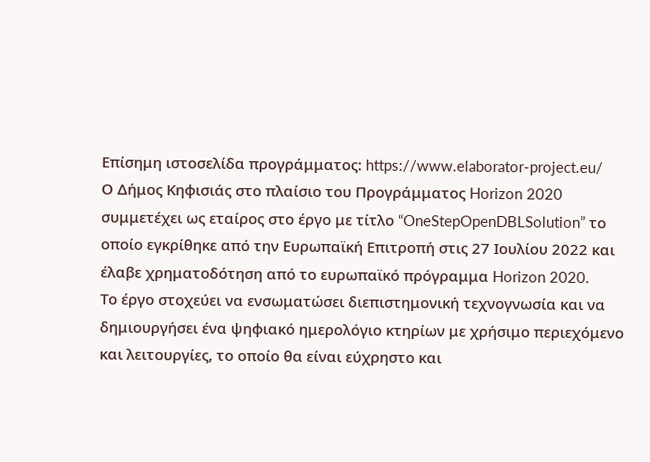Επίσημη ιστοσελίδα προγράμματος: https://www.elaborator-project.eu/
Ο Δήμος Κηφισιάς στο πλαίσιο του Προγράμματος Horizon 2020 συμμετέχει ως εταίρος στο έργο με τίτλο “OneStepOpenDBLSolution” το οποίο εγκρίθηκε από την Ευρωπαϊκή Επιτροπή στις 27 Ιουλίου 2022 και έλαβε χρηματοδότηση από το ευρωπαϊκό πρόγραμμα Horizon 2020.
Το έργο στοχεύει να ενσωματώσει διεπιστημονική τεχνογνωσία και να δημιουργήσει ένα ψηφιακό ημερολόγιο κτηρίων με χρήσιμο περιεχόμενο και λειτουργίες, το οποίο θα είναι εύχρηστο και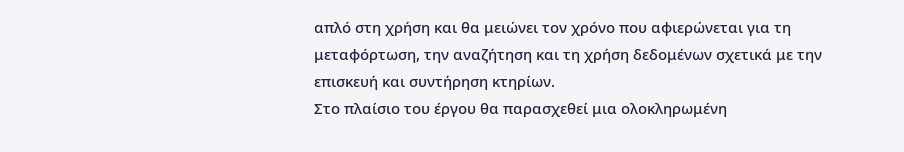απλό στη χρήση και θα μειώνει τον χρόνο που αφιερώνεται για τη μεταφόρτωση, την αναζήτηση και τη χρήση δεδομένων σχετικά με την επισκευή και συντήρηση κτηρίων.
Στο πλαίσιο του έργου θα παρασχεθεί μια ολοκληρωμένη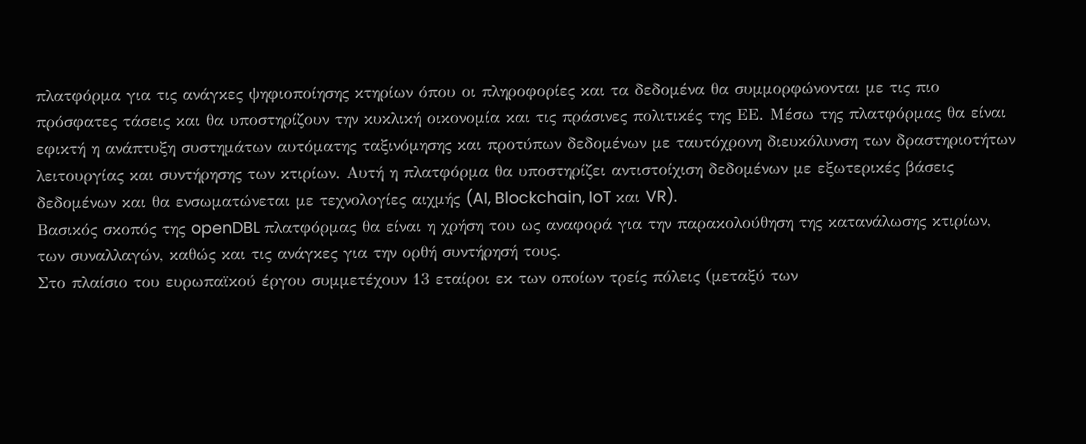πλατφόρμα για τις ανάγκες ψηφιοποίησης κτηρίων όπου οι πληροφορίες και τα δεδομένα θα συμμορφώνονται με τις πιο πρόσφατες τάσεις και θα υποστηρίζουν την κυκλική οικονομία και τις πράσινες πολιτικές της ΕΕ. Μέσω της πλατφόρμας θα είναι εφικτή η ανάπτυξη συστημάτων αυτόματης ταξινόμησης και προτύπων δεδομένων με ταυτόχρονη διευκόλυνση των δραστηριοτήτων λειτουργίας και συντήρησης των κτιρίων. Αυτή η πλατφόρμα θα υποστηρίζει αντιστοίχιση δεδομένων με εξωτερικές βάσεις δεδομένων και θα ενσωματώνεται με τεχνολογίες αιχμής (AI, Blockchain, IoT και VR).
Βασικός σκοπός της openDBL πλατφόρμας θα είναι η χρήση του ως αναφορά για την παρακολούθηση της κατανάλωσης κτιρίων, των συναλλαγών, καθώς και τις ανάγκες για την ορθή συντήρησή τους.
Στο πλαίσιο του ευρωπαϊκού έργου συμμετέχουν 13 εταίροι εκ των οποίων τρείς πόλεις (μεταξύ των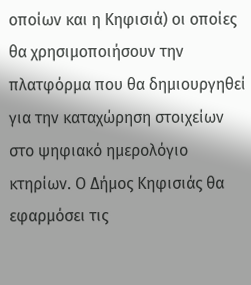οποίων και η Κηφισιά) οι οποίες θα χρησιμοποιήσουν την πλατφόρμα που θα δημιουργηθεί για την καταχώρηση στοιχείων στο ψηφιακό ημερολόγιο κτηρίων. Ο Δήμος Κηφισιάς θα εφαρμόσει τις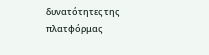δυνατότητες της πλατφόρμας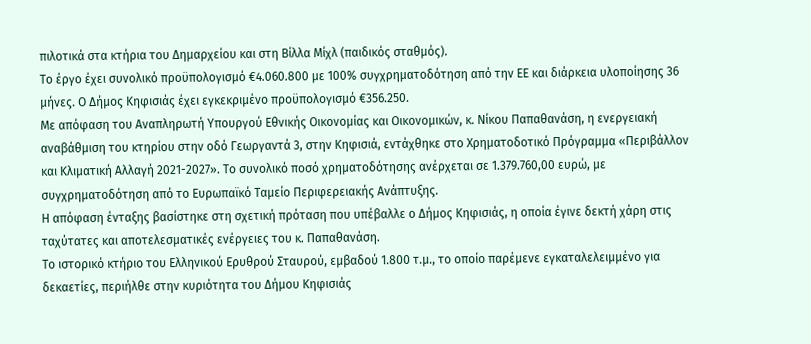πιλοτικά στα κτήρια του Δημαρχείου και στη Βίλλα Μίχλ (παιδικός σταθμός).
Το έργο έχει συνολικό προϋπολογισμό €4.060.800 με 100% συγχρηματοδότηση από την ΕΕ και διάρκεια υλοποίησης 36 μήνες. Ο Δήμος Κηφισιάς έχει εγκεκριμένο προϋπολογισμό €356.250.
Με απόφαση του Αναπληρωτή Υπουργού Εθνικής Οικονομίας και Οικονομικών, κ. Νίκου Παπαθανάση, η ενεργειακή αναβάθμιση του κτηρίου στην οδό Γεωργαντά 3, στην Κηφισιά, εντάχθηκε στο Χρηματοδοτικό Πρόγραμμα «Περιβάλλον και Κλιματική Αλλαγή 2021-2027». Το συνολικό ποσό χρηματοδότησης ανέρχεται σε 1.379.760,00 ευρώ, με συγχρηματοδότηση από το Ευρωπαϊκό Ταμείο Περιφερειακής Ανάπτυξης.
Η απόφαση ένταξης βασίστηκε στη σχετική πρόταση που υπέβαλλε ο Δήμος Κηφισιάς, η οποία έγινε δεκτή χάρη στις ταχύτατες και αποτελεσματικές ενέργειες του κ. Παπαθανάση.
Το ιστορικό κτήριο του Ελληνικού Ερυθρού Σταυρού, εμβαδού 1.800 τ.μ., το οποίο παρέμενε εγκαταλελειμμένο για δεκαετίες, περιήλθε στην κυριότητα του Δήμου Κηφισιάς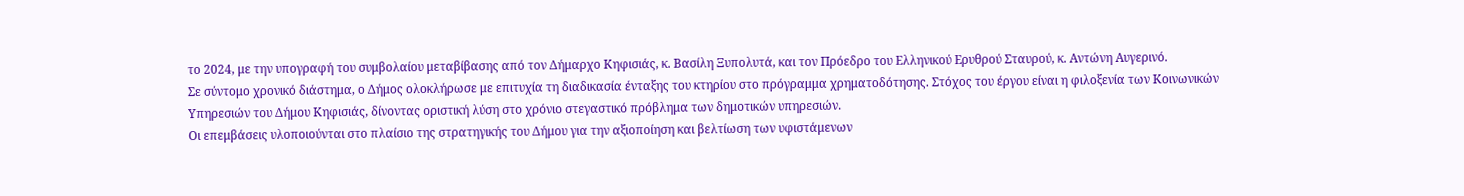το 2024, με την υπογραφή του συμβολαίου μεταβίβασης από τον Δήμαρχο Κηφισιάς, κ. Βασίλη Ξυπολυτά, και τον Πρόεδρο του Ελληνικού Ερυθρού Σταυρού, κ. Αντώνη Αυγερινό.
Σε σύντομο χρονικό διάστημα, ο Δήμος ολοκλήρωσε με επιτυχία τη διαδικασία ένταξης του κτηρίου στο πρόγραμμα χρηματοδότησης. Στόχος του έργου είναι η φιλοξενία των Κοινωνικών Υπηρεσιών του Δήμου Κηφισιάς, δίνοντας οριστική λύση στο χρόνιο στεγαστικό πρόβλημα των δημοτικών υπηρεσιών.
Οι επεμβάσεις υλοποιούνται στο πλαίσιο της στρατηγικής του Δήμου για την αξιοποίηση και βελτίωση των υφιστάμενων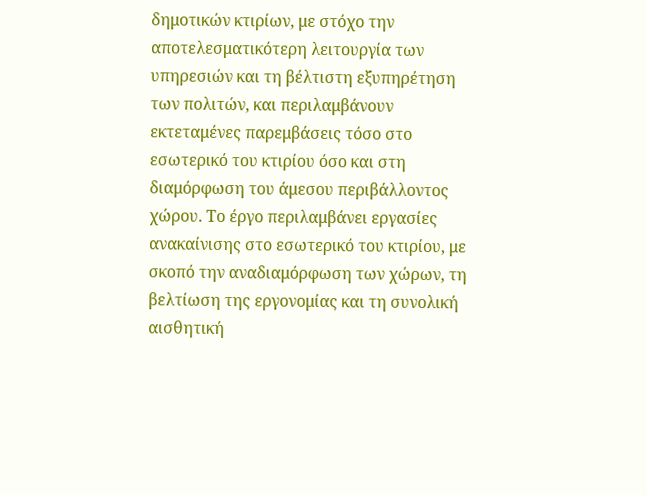δημοτικών κτιρίων, με στόχο την αποτελεσματικότερη λειτουργία των υπηρεσιών και τη βέλτιστη εξυπηρέτηση των πολιτών, και περιλαμβάνουν εκτεταμένες παρεμβάσεις τόσο στο εσωτερικό του κτιρίου όσο και στη διαμόρφωση του άμεσου περιβάλλοντος χώρου. Το έργο περιλαμβάνει εργασίες ανακαίνισης στο εσωτερικό του κτιρίου, με σκοπό την αναδιαμόρφωση των χώρων, τη βελτίωση της εργονομίας και τη συνολική αισθητική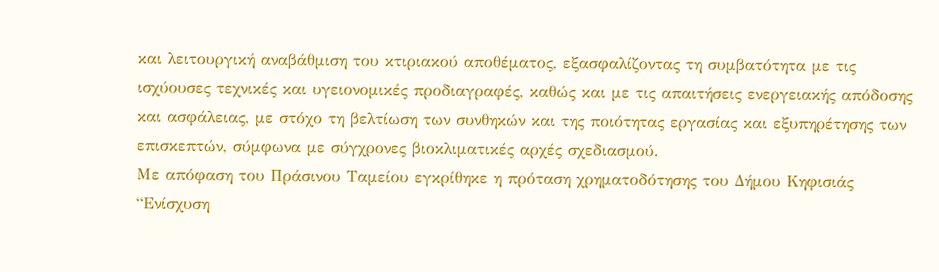και λειτουργική αναβάθμιση του κτιριακού αποθέματος, εξασφαλίζοντας τη συμβατότητα με τις ισχύουσες τεχνικές και υγειονομικές προδιαγραφές, καθώς και με τις απαιτήσεις ενεργειακής απόδοσης και ασφάλειας, με στόχο τη βελτίωση των συνθηκών και της ποιότητας εργασίας και εξυπηρέτησης των επισκεπτών, σύμφωνα με σύγχρονες βιοκλιματικές αρχές σχεδιασμού.
Με απόφαση του Πράσινου Ταμείου εγκρίθηκε η πρόταση χρηματοδότησης του Δήμου Κηφισιάς “Ενίσχυση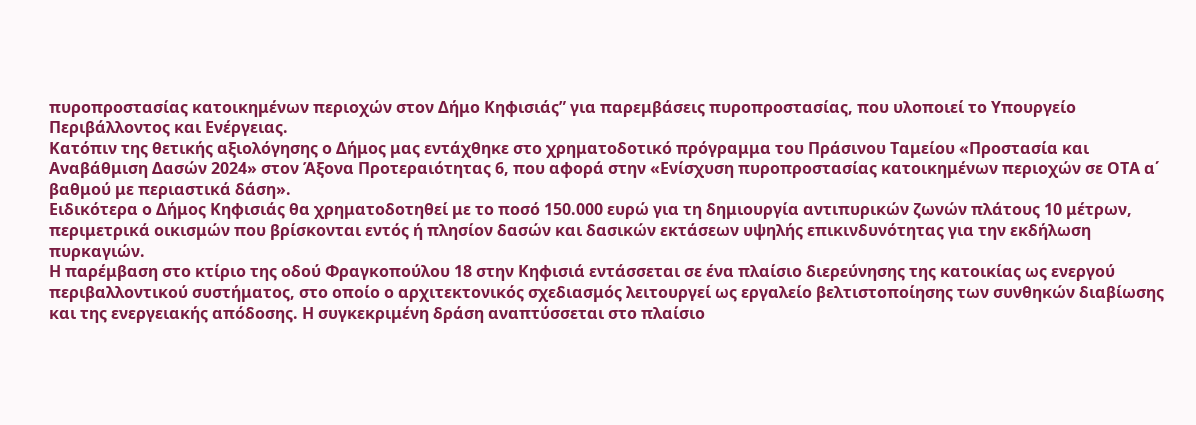πυροπροστασίας κατοικημένων περιοχών στον Δήμο Κηφισιάς” για παρεμβάσεις πυροπροστασίας, που υλοποιεί το Υπουργείο Περιβάλλοντος και Ενέργειας.
Κατόπιν της θετικής αξιολόγησης ο Δήμος μας εντάχθηκε στο χρηματοδοτικό πρόγραμμα του Πράσινου Ταμείου «Προστασία και Αναβάθμιση Δασών 2024» στον Άξονα Προτεραιότητας 6, που αφορά στην «Ενίσχυση πυροπροστασίας κατοικημένων περιοχών σε ΟΤΑ α΄ βαθμού με περιαστικά δάση».
Ειδικότερα ο Δήμος Κηφισιάς θα χρηματοδοτηθεί με το ποσό 150.000 ευρώ για τη δημιουργία αντιπυρικών ζωνών πλάτους 10 μέτρων, περιμετρικά οικισμών που βρίσκονται εντός ή πλησίον δασών και δασικών εκτάσεων υψηλής επικινδυνότητας για την εκδήλωση πυρκαγιών.
Η παρέμβαση στο κτίριο της οδού Φραγκοπούλου 18 στην Κηφισιά εντάσσεται σε ένα πλαίσιο διερεύνησης της κατοικίας ως ενεργού περιβαλλοντικού συστήματος, στο οποίο ο αρχιτεκτονικός σχεδιασμός λειτουργεί ως εργαλείο βελτιστοποίησης των συνθηκών διαβίωσης και της ενεργειακής απόδοσης. Η συγκεκριμένη δράση αναπτύσσεται στο πλαίσιο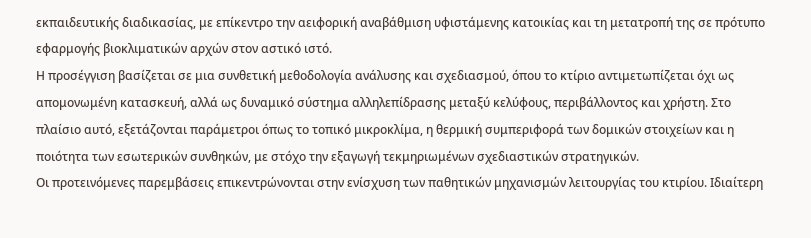εκπαιδευτικής διαδικασίας, με επίκεντρο την αειφορική αναβάθμιση υφιστάμενης κατοικίας και τη μετατροπή της σε πρότυπο εφαρμογής βιοκλιματικών αρχών στον αστικό ιστό.
Η προσέγγιση βασίζεται σε μια συνθετική μεθοδολογία ανάλυσης και σχεδιασμού, όπου το κτίριο αντιμετωπίζεται όχι ως απομονωμένη κατασκευή, αλλά ως δυναμικό σύστημα αλληλεπίδρασης μεταξύ κελύφους, περιβάλλοντος και χρήστη. Στο πλαίσιο αυτό, εξετάζονται παράμετροι όπως το τοπικό μικροκλίμα, η θερμική συμπεριφορά των δομικών στοιχείων και η ποιότητα των εσωτερικών συνθηκών, με στόχο την εξαγωγή τεκμηριωμένων σχεδιαστικών στρατηγικών.
Οι προτεινόμενες παρεμβάσεις επικεντρώνονται στην ενίσχυση των παθητικών μηχανισμών λειτουργίας του κτιρίου. Ιδιαίτερη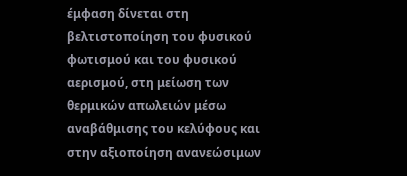έμφαση δίνεται στη βελτιστοποίηση του φυσικού φωτισμού και του φυσικού αερισμού, στη μείωση των θερμικών απωλειών μέσω αναβάθμισης του κελύφους και στην αξιοποίηση ανανεώσιμων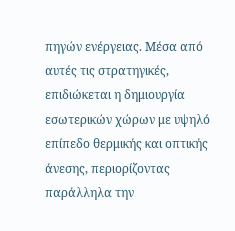πηγών ενέργειας. Μέσα από αυτές τις στρατηγικές, επιδιώκεται η δημιουργία εσωτερικών χώρων με υψηλό επίπεδο θερμικής και οπτικής άνεσης, περιορίζοντας παράλληλα την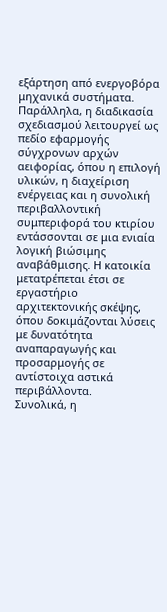εξάρτηση από ενεργοβόρα μηχανικά συστήματα.
Παράλληλα, η διαδικασία σχεδιασμού λειτουργεί ως πεδίο εφαρμογής σύγχρονων αρχών αειφορίας, όπου η επιλογή υλικών, η διαχείριση ενέργειας και η συνολική περιβαλλοντική συμπεριφορά του κτιρίου εντάσσονται σε μια ενιαία λογική βιώσιμης αναβάθμισης. Η κατοικία μετατρέπεται έτσι σε εργαστήριο αρχιτεκτονικής σκέψης, όπου δοκιμάζονται λύσεις με δυνατότητα αναπαραγωγής και προσαρμογής σε αντίστοιχα αστικά περιβάλλοντα.
Συνολικά, η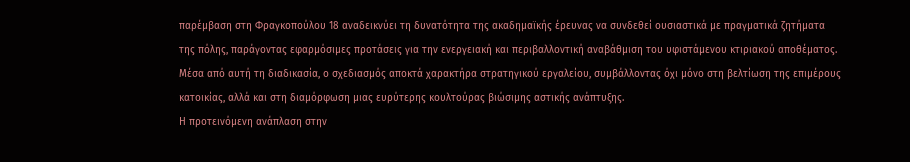παρέμβαση στη Φραγκοπούλου 18 αναδεικνύει τη δυνατότητα της ακαδημαϊκής έρευνας να συνδεθεί ουσιαστικά με πραγματικά ζητήματα της πόλης, παράγοντας εφαρμόσιμες προτάσεις για την ενεργειακή και περιβαλλοντική αναβάθμιση του υφιστάμενου κτιριακού αποθέματος. Μέσα από αυτή τη διαδικασία, ο σχεδιασμός αποκτά χαρακτήρα στρατηγικού εργαλείου, συμβάλλοντας όχι μόνο στη βελτίωση της επιμέρους κατοικίας, αλλά και στη διαμόρφωση μιας ευρύτερης κουλτούρας βιώσιμης αστικής ανάπτυξης.
Η προτεινόμενη ανάπλαση στην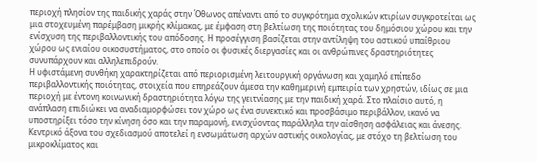περιοχή πλησίον της παιδικής χαράς στην Όθωνος απέναντι από το συγκρότημα σχολικών κτιρίων συγκροτείται ως μια στοχευμένη παρέμβαση μικρής κλίμακας, με έμφαση στη βελτίωση της ποιότητας του δημόσιου χώρου και την ενίσχυση της περιβαλλοντικής του απόδοσης. Η προσέγγιση βασίζεται στην αντίληψη του αστικού υπαίθριου χώρου ως ενιαίου οικοσυστήματος, στο οποίο οι φυσικές διεργασίες και οι ανθρώπινες δραστηριότητες συνυπάρχουν και αλληλεπιδρούν.
Η υφιστάμενη συνθήκη χαρακτηρίζεται από περιορισμένη λειτουργική οργάνωση και χαμηλό επίπεδο περιβαλλοντικής ποιότητας, στοιχεία που επηρεάζουν άμεσα την καθημερινή εμπειρία των χρηστών, ιδίως σε μια περιοχή με έντονη κοινωνική δραστηριότητα λόγω της γειτνίασης με την παιδική χαρά. Στο πλαίσιο αυτό, η ανάπλαση επιδιώκει να αναδιαμορφώσει τον χώρο ως ένα συνεκτικό και προσβάσιμο περιβάλλον, ικανό να υποστηρίξει τόσο την κίνηση όσο και την παραμονή, ενισχύοντας παράλληλα την αίσθηση ασφάλειας και άνεσης.
Κεντρικό άξονα του σχεδιασμού αποτελεί η ενσωμάτωση αρχών αστικής οικολογίας, με στόχο τη βελτίωση του μικροκλίματος και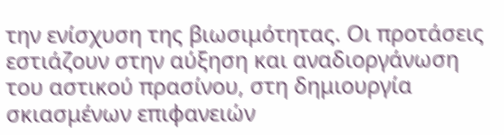την ενίσχυση της βιωσιμότητας. Οι προτάσεις εστιάζουν στην αύξηση και αναδιοργάνωση του αστικού πρασίνου, στη δημιουργία σκιασμένων επιφανειών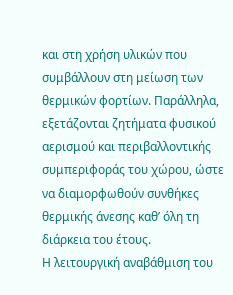και στη χρήση υλικών που συμβάλλουν στη μείωση των θερμικών φορτίων. Παράλληλα, εξετάζονται ζητήματα φυσικού αερισμού και περιβαλλοντικής συμπεριφοράς του χώρου, ώστε να διαμορφωθούν συνθήκες θερμικής άνεσης καθ’ όλη τη διάρκεια του έτους.
Η λειτουργική αναβάθμιση του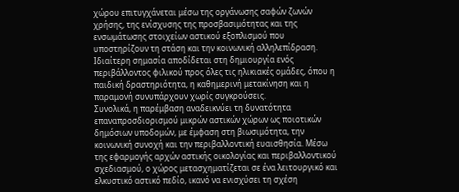χώρου επιτυγχάνεται μέσω της οργάνωσης σαφών ζωνών χρήσης, της ενίσχυσης της προσβασιμότητας και της ενσωμάτωσης στοιχείων αστικού εξοπλισμού που υποστηρίζουν τη στάση και την κοινωνική αλληλεπίδραση. Ιδιαίτερη σημασία αποδίδεται στη δημιουργία ενός περιβάλλοντος φιλικού προς όλες τις ηλικιακές ομάδες, όπου η παιδική δραστηριότητα, η καθημερινή μετακίνηση και η παραμονή συνυπάρχουν χωρίς συγκρούσεις.
Συνολικά, η παρέμβαση αναδεικνύει τη δυνατότητα επαναπροσδιορισμού μικρών αστικών χώρων ως ποιοτικών δημόσιων υποδομών, με έμφαση στη βιωσιμότητα, την κοινωνική συνοχή και την περιβαλλοντική ευαισθησία. Μέσω της εφαρμογής αρχών αστικής οικολογίας και περιβαλλοντικού σχεδιασμού, ο χώρος μετασχηματίζεται σε ένα λειτουργικό και ελκυστικό αστικό πεδίο, ικανό να ενισχύσει τη σχέση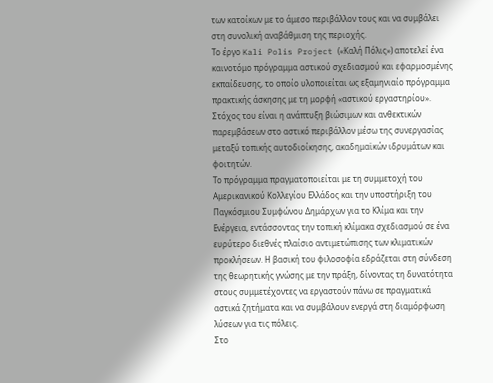των κατοίκων με το άμεσο περιβάλλον τους και να συμβάλει στη συνολική αναβάθμιση της περιοχής.
Το έργο Kali Polis Project («Καλή Πόλις») αποτελεί ένα καινοτόμο πρόγραμμα αστικού σχεδιασμού και εφαρμοσμένης εκπαίδευσης, το οποίο υλοποιείται ως εξαμηνιαίο πρόγραμμα πρακτικής άσκησης με τη μορφή «αστικού εργαστηρίου». Στόχος του είναι η ανάπτυξη βιώσιμων και ανθεκτικών παρεμβάσεων στο αστικό περιβάλλον μέσω της συνεργασίας μεταξύ τοπικής αυτοδιοίκησης, ακαδημαϊκών ιδρυμάτων και φοιτητών.
Το πρόγραμμα πραγματοποιείται με τη συμμετοχή του Αμερικανικού Κολλεγίου Ελλάδος και την υποστήριξη του Παγκόσμιου Συμφώνου Δημάρχων για το Κλίμα και την Ενέργεια, εντάσσοντας την τοπική κλίμακα σχεδιασμού σε ένα ευρύτερο διεθνές πλαίσιο αντιμετώπισης των κλιματικών προκλήσεων. Η βασική του φιλοσοφία εδράζεται στη σύνδεση της θεωρητικής γνώσης με την πράξη, δίνοντας τη δυνατότητα στους συμμετέχοντες να εργαστούν πάνω σε πραγματικά αστικά ζητήματα και να συμβάλουν ενεργά στη διαμόρφωση λύσεων για τις πόλεις.
Στο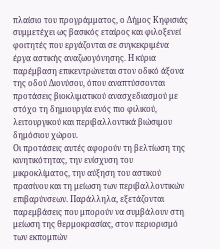πλαίσιο του προγράμματος, ο Δήμος Κηφισιάς συμμετέχει ως βασικός εταίρος και φιλοξενεί φοιτητές που εργάζονται σε συγκεκριμένα έργα αστικής αναζωογόνησης. Η κύρια παρέμβαση επικεντρώνεται στον οδικό άξονα της οδού Διονύσου, όπου αναπτύσσονται προτάσεις βιοκλιματικού ανασχεδιασμού με στόχο τη δημιουργία ενός πιο φιλικού, λειτουργικού και περιβαλλοντικά βιώσιμου δημόσιου χώρου.
Οι προτάσεις αυτές αφορούν τη βελτίωση της κινητικότητας, την ενίσχυση του μικροκλίματος, την αύξηση του αστικού πρασίνου και τη μείωση των περιβαλλοντικών επιβαρύνσεων. Παράλληλα, εξετάζονται παρεμβάσεις που μπορούν να συμβάλουν στη μείωση της θερμοκρασίας, στον περιορισμό των εκπομπών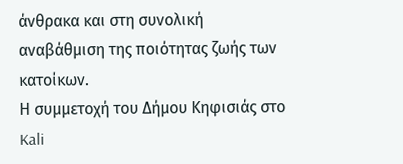άνθρακα και στη συνολική αναβάθμιση της ποιότητας ζωής των κατοίκων.
Η συμμετοχή του Δήμου Κηφισιάς στο Kali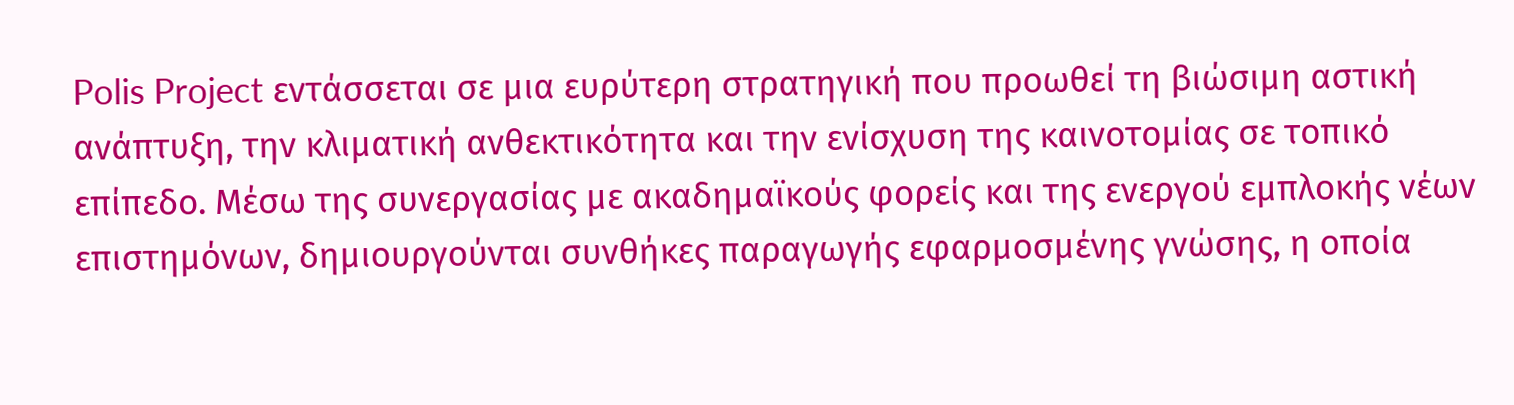Polis Project εντάσσεται σε μια ευρύτερη στρατηγική που προωθεί τη βιώσιμη αστική ανάπτυξη, την κλιματική ανθεκτικότητα και την ενίσχυση της καινοτομίας σε τοπικό επίπεδο. Μέσω της συνεργασίας με ακαδημαϊκούς φορείς και της ενεργού εμπλοκής νέων επιστημόνων, δημιουργούνται συνθήκες παραγωγής εφαρμοσμένης γνώσης, η οποία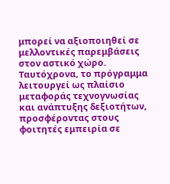μπορεί να αξιοποιηθεί σε μελλοντικές παρεμβάσεις στον αστικό χώρο.
Ταυτόχρονα, το πρόγραμμα λειτουργεί ως πλαίσιο μεταφοράς τεχνογνωσίας και ανάπτυξης δεξιοτήτων, προσφέροντας στους φοιτητές εμπειρία σε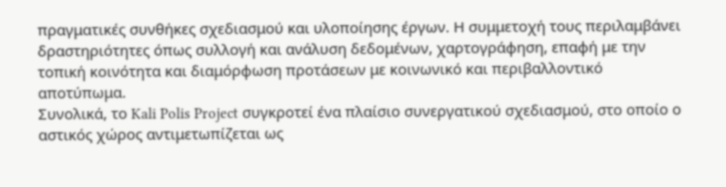πραγματικές συνθήκες σχεδιασμού και υλοποίησης έργων. Η συμμετοχή τους περιλαμβάνει δραστηριότητες όπως συλλογή και ανάλυση δεδομένων, χαρτογράφηση, επαφή με την τοπική κοινότητα και διαμόρφωση προτάσεων με κοινωνικό και περιβαλλοντικό αποτύπωμα.
Συνολικά, το Kali Polis Project συγκροτεί ένα πλαίσιο συνεργατικού σχεδιασμού, στο οποίο ο αστικός χώρος αντιμετωπίζεται ως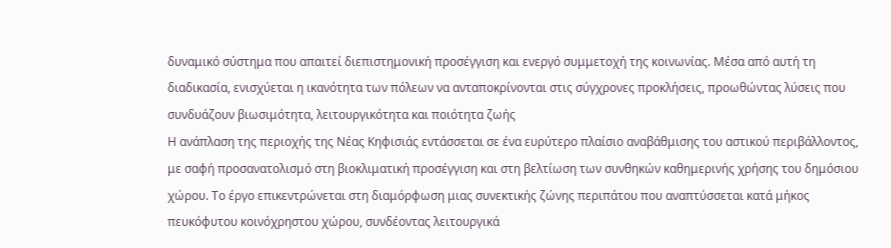δυναμικό σύστημα που απαιτεί διεπιστημονική προσέγγιση και ενεργό συμμετοχή της κοινωνίας. Μέσα από αυτή τη διαδικασία, ενισχύεται η ικανότητα των πόλεων να ανταποκρίνονται στις σύγχρονες προκλήσεις, προωθώντας λύσεις που συνδυάζουν βιωσιμότητα, λειτουργικότητα και ποιότητα ζωής
Η ανάπλαση της περιοχής της Νέας Κηφισιάς εντάσσεται σε ένα ευρύτερο πλαίσιο αναβάθμισης του αστικού περιβάλλοντος, με σαφή προσανατολισμό στη βιοκλιματική προσέγγιση και στη βελτίωση των συνθηκών καθημερινής χρήσης του δημόσιου χώρου. Το έργο επικεντρώνεται στη διαμόρφωση μιας συνεκτικής ζώνης περιπάτου που αναπτύσσεται κατά μήκος πευκόφυτου κοινόχρηστου χώρου, συνδέοντας λειτουργικά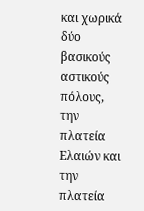και χωρικά δύο βασικούς αστικούς πόλους, την πλατεία Ελαιών και την πλατεία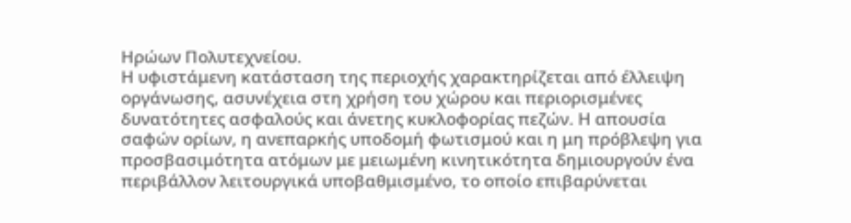Ηρώων Πολυτεχνείου.
Η υφιστάμενη κατάσταση της περιοχής χαρακτηρίζεται από έλλειψη οργάνωσης, ασυνέχεια στη χρήση του χώρου και περιορισμένες δυνατότητες ασφαλούς και άνετης κυκλοφορίας πεζών. Η απουσία σαφών ορίων, η ανεπαρκής υποδομή φωτισμού και η μη πρόβλεψη για προσβασιμότητα ατόμων με μειωμένη κινητικότητα δημιουργούν ένα περιβάλλον λειτουργικά υποβαθμισμένο, το οποίο επιβαρύνεται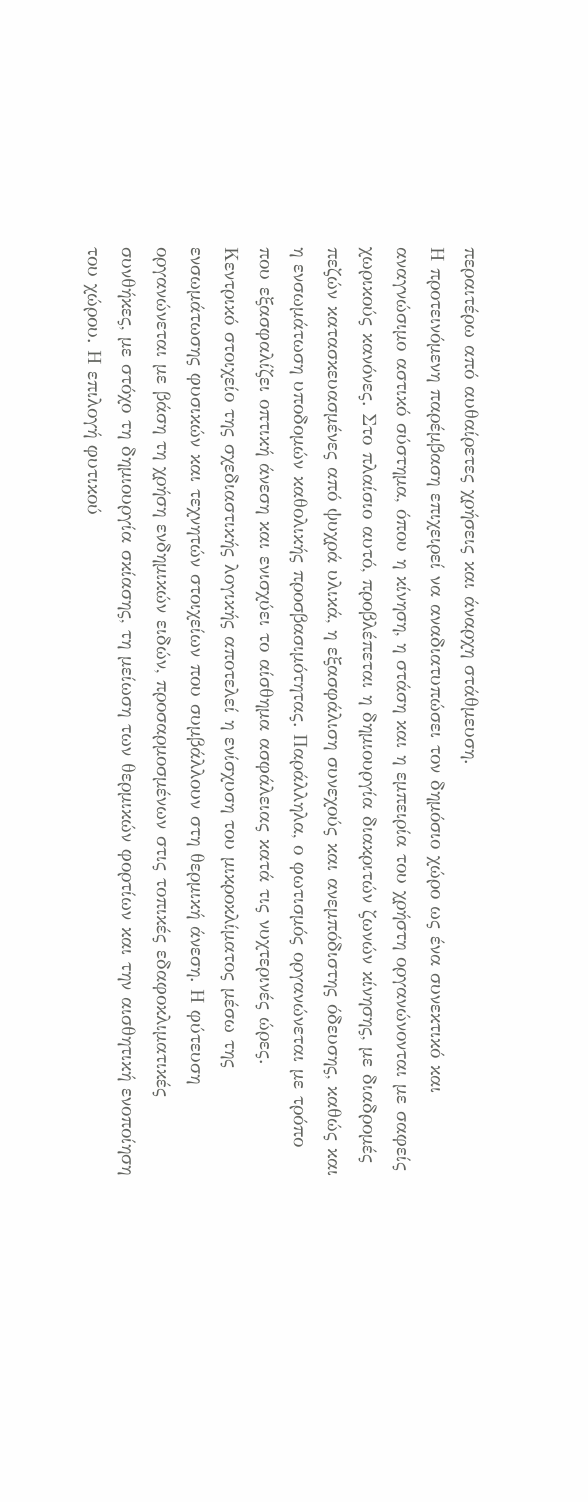περαιτέρω από αυθαίρετες χρήσεις και άναρχη στάθμευση.
Η προτεινόμενη παρέμβαση επιχειρεί να αναδιατυπώσει τον δημόσιο χώρο ως ένα συνεκτικό και αναγνώσιμο αστικό σύστημα, όπου η κίνηση, η στάση και η εμπειρία του χρήστη οργανώνονται με σαφείς χωρικούς κανόνες. Στο πλαίσιο αυτό, προβλέπεται η δημιουργία διακριτών ζωνών κίνησης, με διαδρομές πεζών κατασκευασμένες από ψυχρά υλικά, η εξασφάλιση συνεχούς και ανεμπόδιστης όδευσης, καθώς και η ενσωμάτωση υποδομών καθολικής προσβασιμότητας. Παράλληλα, ο φωτισμός οργανώνεται με τρόπο που εξασφαλίζει οπτική άνεση και ενισχύει το αίσθημα ασφάλειας κατά τις νυχτερινές ώρες.
Κεντρικό στοιχείο της σχεδιαστικής λογικής αποτελεί η ενίσχυση του μικροκλίματος μέσω της ενσωμάτωσης φυσικών και τεχνητών στοιχείων που συμβάλλουν στη θερμική άνεση. Η φύτευση οργανώνεται με βάση τη χρήση ενδημικών ειδών, προσαρμοσμένων στις τοπικές εδαφοκλιματικές συνθήκες, με στόχο τη δημιουργία σκίασης, τη μείωση των θερμικών φορτίων και την αισθητική ενοποίηση του χώρου. Η επιλογή φυτικού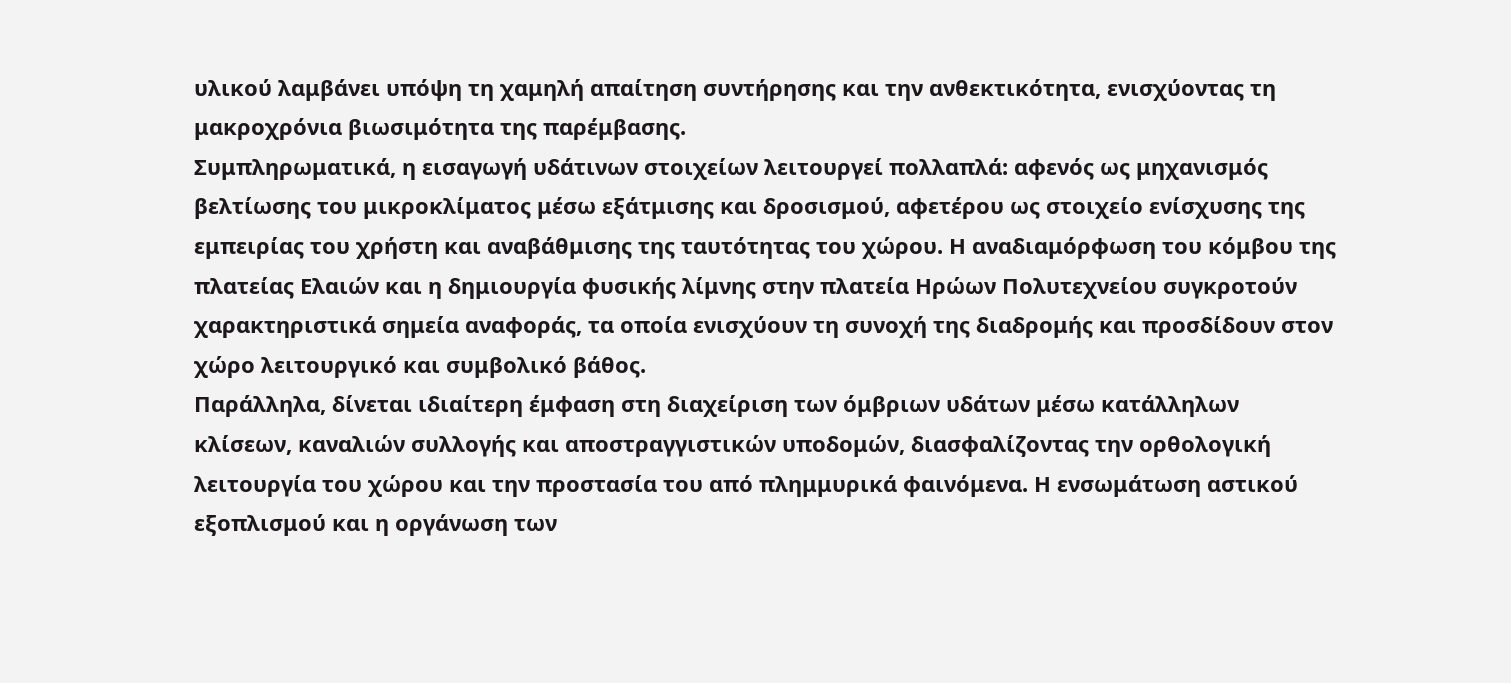υλικού λαμβάνει υπόψη τη χαμηλή απαίτηση συντήρησης και την ανθεκτικότητα, ενισχύοντας τη μακροχρόνια βιωσιμότητα της παρέμβασης.
Συμπληρωματικά, η εισαγωγή υδάτινων στοιχείων λειτουργεί πολλαπλά: αφενός ως μηχανισμός βελτίωσης του μικροκλίματος μέσω εξάτμισης και δροσισμού, αφετέρου ως στοιχείο ενίσχυσης της εμπειρίας του χρήστη και αναβάθμισης της ταυτότητας του χώρου. Η αναδιαμόρφωση του κόμβου της πλατείας Ελαιών και η δημιουργία φυσικής λίμνης στην πλατεία Ηρώων Πολυτεχνείου συγκροτούν χαρακτηριστικά σημεία αναφοράς, τα οποία ενισχύουν τη συνοχή της διαδρομής και προσδίδουν στον χώρο λειτουργικό και συμβολικό βάθος.
Παράλληλα, δίνεται ιδιαίτερη έμφαση στη διαχείριση των όμβριων υδάτων μέσω κατάλληλων κλίσεων, καναλιών συλλογής και αποστραγγιστικών υποδομών, διασφαλίζοντας την ορθολογική λειτουργία του χώρου και την προστασία του από πλημμυρικά φαινόμενα. Η ενσωμάτωση αστικού εξοπλισμού και η οργάνωση των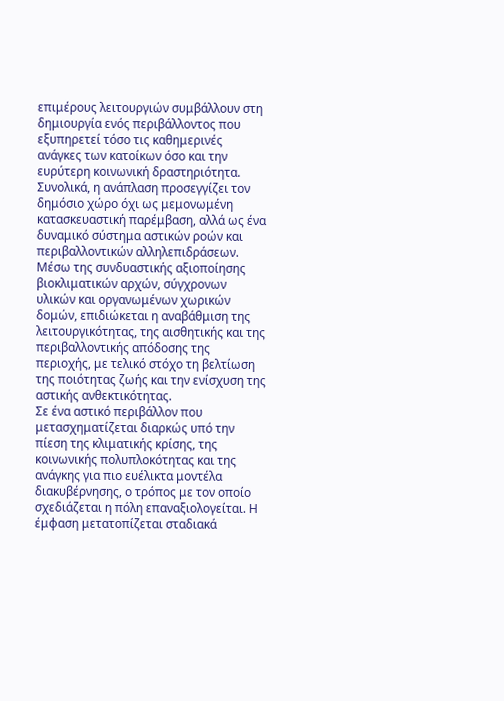επιμέρους λειτουργιών συμβάλλουν στη δημιουργία ενός περιβάλλοντος που εξυπηρετεί τόσο τις καθημερινές ανάγκες των κατοίκων όσο και την ευρύτερη κοινωνική δραστηριότητα.
Συνολικά, η ανάπλαση προσεγγίζει τον δημόσιο χώρο όχι ως μεμονωμένη κατασκευαστική παρέμβαση, αλλά ως ένα δυναμικό σύστημα αστικών ροών και περιβαλλοντικών αλληλεπιδράσεων. Μέσω της συνδυαστικής αξιοποίησης βιοκλιματικών αρχών, σύγχρονων υλικών και οργανωμένων χωρικών δομών, επιδιώκεται η αναβάθμιση της λειτουργικότητας, της αισθητικής και της περιβαλλοντικής απόδοσης της περιοχής, με τελικό στόχο τη βελτίωση της ποιότητας ζωής και την ενίσχυση της αστικής ανθεκτικότητας.
Σε ένα αστικό περιβάλλον που μετασχηματίζεται διαρκώς υπό την πίεση της κλιματικής κρίσης, της κοινωνικής πολυπλοκότητας και της ανάγκης για πιο ευέλικτα μοντέλα διακυβέρνησης, ο τρόπος με τον οποίο σχεδιάζεται η πόλη επαναξιολογείται. Η έμφαση μετατοπίζεται σταδιακά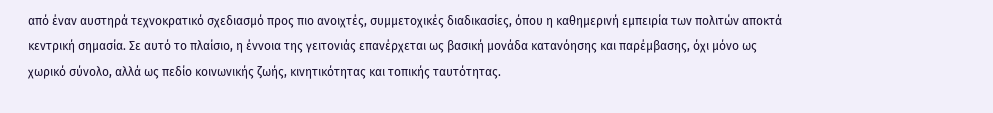από έναν αυστηρά τεχνοκρατικό σχεδιασμό προς πιο ανοιχτές, συμμετοχικές διαδικασίες, όπου η καθημερινή εμπειρία των πολιτών αποκτά κεντρική σημασία. Σε αυτό το πλαίσιο, η έννοια της γειτονιάς επανέρχεται ως βασική μονάδα κατανόησης και παρέμβασης, όχι μόνο ως χωρικό σύνολο, αλλά ως πεδίο κοινωνικής ζωής, κινητικότητας και τοπικής ταυτότητας.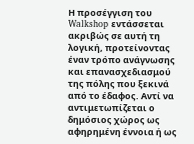Η προσέγγιση του Walkshop εντάσσεται ακριβώς σε αυτή τη λογική, προτείνοντας έναν τρόπο ανάγνωσης και επανασχεδιασμού της πόλης που ξεκινά από το έδαφος. Αντί να αντιμετωπίζεται ο δημόσιος χώρος ως αφηρημένη έννοια ή ως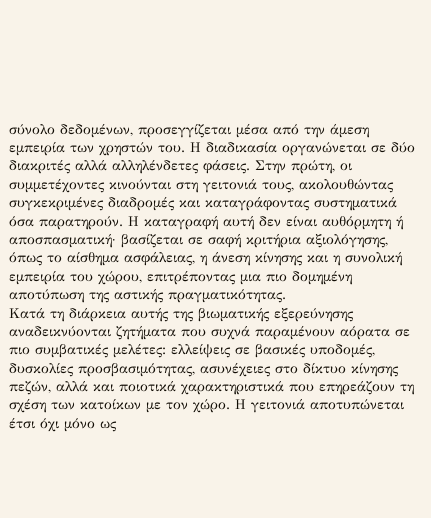σύνολο δεδομένων, προσεγγίζεται μέσα από την άμεση εμπειρία των χρηστών του. Η διαδικασία οργανώνεται σε δύο διακριτές αλλά αλληλένδετες φάσεις. Στην πρώτη, οι συμμετέχοντες κινούνται στη γειτονιά τους, ακολουθώντας συγκεκριμένες διαδρομές και καταγράφοντας συστηματικά όσα παρατηρούν. Η καταγραφή αυτή δεν είναι αυθόρμητη ή αποσπασματική· βασίζεται σε σαφή κριτήρια αξιολόγησης, όπως το αίσθημα ασφάλειας, η άνεση κίνησης και η συνολική εμπειρία του χώρου, επιτρέποντας μια πιο δομημένη αποτύπωση της αστικής πραγματικότητας.
Κατά τη διάρκεια αυτής της βιωματικής εξερεύνησης αναδεικνύονται ζητήματα που συχνά παραμένουν αόρατα σε πιο συμβατικές μελέτες: ελλείψεις σε βασικές υποδομές, δυσκολίες προσβασιμότητας, ασυνέχειες στο δίκτυο κίνησης πεζών, αλλά και ποιοτικά χαρακτηριστικά που επηρεάζουν τη σχέση των κατοίκων με τον χώρο. Η γειτονιά αποτυπώνεται έτσι όχι μόνο ως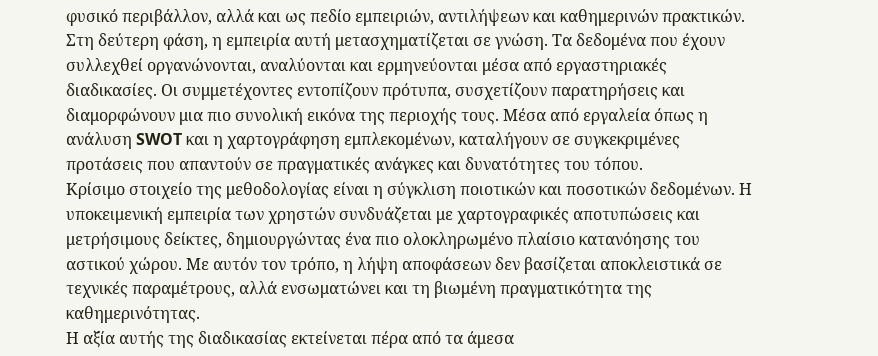φυσικό περιβάλλον, αλλά και ως πεδίο εμπειριών, αντιλήψεων και καθημερινών πρακτικών.
Στη δεύτερη φάση, η εμπειρία αυτή μετασχηματίζεται σε γνώση. Τα δεδομένα που έχουν συλλεχθεί οργανώνονται, αναλύονται και ερμηνεύονται μέσα από εργαστηριακές διαδικασίες. Οι συμμετέχοντες εντοπίζουν πρότυπα, συσχετίζουν παρατηρήσεις και διαμορφώνουν μια πιο συνολική εικόνα της περιοχής τους. Μέσα από εργαλεία όπως η ανάλυση SWOT και η χαρτογράφηση εμπλεκομένων, καταλήγουν σε συγκεκριμένες προτάσεις που απαντούν σε πραγματικές ανάγκες και δυνατότητες του τόπου.
Κρίσιμο στοιχείο της μεθοδολογίας είναι η σύγκλιση ποιοτικών και ποσοτικών δεδομένων. Η υποκειμενική εμπειρία των χρηστών συνδυάζεται με χαρτογραφικές αποτυπώσεις και μετρήσιμους δείκτες, δημιουργώντας ένα πιο ολοκληρωμένο πλαίσιο κατανόησης του αστικού χώρου. Με αυτόν τον τρόπο, η λήψη αποφάσεων δεν βασίζεται αποκλειστικά σε τεχνικές παραμέτρους, αλλά ενσωματώνει και τη βιωμένη πραγματικότητα της καθημερινότητας.
Η αξία αυτής της διαδικασίας εκτείνεται πέρα από τα άμεσα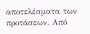αποτελέσματα των προτάσεων. Από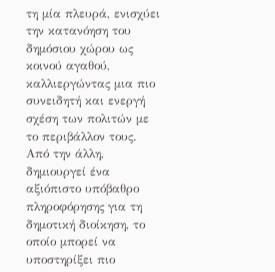τη μία πλευρά, ενισχύει την κατανόηση του δημόσιου χώρου ως κοινού αγαθού, καλλιεργώντας μια πιο συνειδητή και ενεργή σχέση των πολιτών με το περιβάλλον τους. Από την άλλη, δημιουργεί ένα αξιόπιστο υπόβαθρο πληροφόρησης για τη δημοτική διοίκηση, το οποίο μπορεί να υποστηρίξει πιο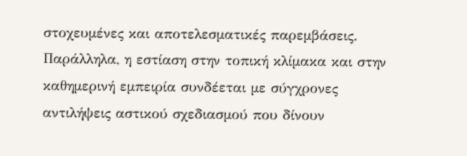στοχευμένες και αποτελεσματικές παρεμβάσεις.
Παράλληλα, η εστίαση στην τοπική κλίμακα και στην καθημερινή εμπειρία συνδέεται με σύγχρονες αντιλήψεις αστικού σχεδιασμού που δίνουν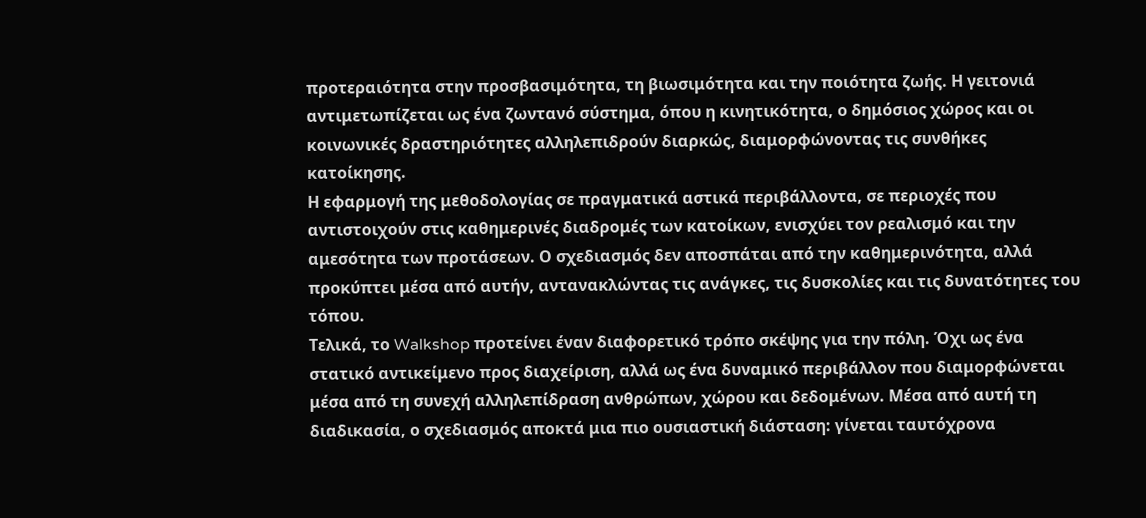προτεραιότητα στην προσβασιμότητα, τη βιωσιμότητα και την ποιότητα ζωής. Η γειτονιά αντιμετωπίζεται ως ένα ζωντανό σύστημα, όπου η κινητικότητα, ο δημόσιος χώρος και οι κοινωνικές δραστηριότητες αλληλεπιδρούν διαρκώς, διαμορφώνοντας τις συνθήκες κατοίκησης.
Η εφαρμογή της μεθοδολογίας σε πραγματικά αστικά περιβάλλοντα, σε περιοχές που αντιστοιχούν στις καθημερινές διαδρομές των κατοίκων, ενισχύει τον ρεαλισμό και την αμεσότητα των προτάσεων. Ο σχεδιασμός δεν αποσπάται από την καθημερινότητα, αλλά προκύπτει μέσα από αυτήν, αντανακλώντας τις ανάγκες, τις δυσκολίες και τις δυνατότητες του τόπου.
Τελικά, το Walkshop προτείνει έναν διαφορετικό τρόπο σκέψης για την πόλη. Όχι ως ένα στατικό αντικείμενο προς διαχείριση, αλλά ως ένα δυναμικό περιβάλλον που διαμορφώνεται μέσα από τη συνεχή αλληλεπίδραση ανθρώπων, χώρου και δεδομένων. Μέσα από αυτή τη διαδικασία, ο σχεδιασμός αποκτά μια πιο ουσιαστική διάσταση: γίνεται ταυτόχρονα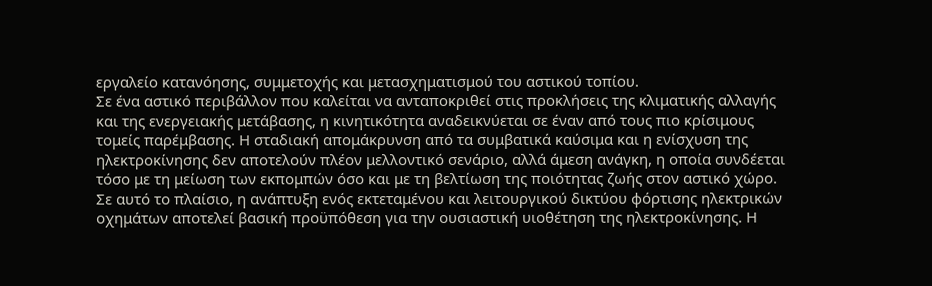εργαλείο κατανόησης, συμμετοχής και μετασχηματισμού του αστικού τοπίου.
Σε ένα αστικό περιβάλλον που καλείται να ανταποκριθεί στις προκλήσεις της κλιματικής αλλαγής και της ενεργειακής μετάβασης, η κινητικότητα αναδεικνύεται σε έναν από τους πιο κρίσιμους τομείς παρέμβασης. Η σταδιακή απομάκρυνση από τα συμβατικά καύσιμα και η ενίσχυση της ηλεκτροκίνησης δεν αποτελούν πλέον μελλοντικό σενάριο, αλλά άμεση ανάγκη, η οποία συνδέεται τόσο με τη μείωση των εκπομπών όσο και με τη βελτίωση της ποιότητας ζωής στον αστικό χώρο.
Σε αυτό το πλαίσιο, η ανάπτυξη ενός εκτεταμένου και λειτουργικού δικτύου φόρτισης ηλεκτρικών οχημάτων αποτελεί βασική προϋπόθεση για την ουσιαστική υιοθέτηση της ηλεκτροκίνησης. Η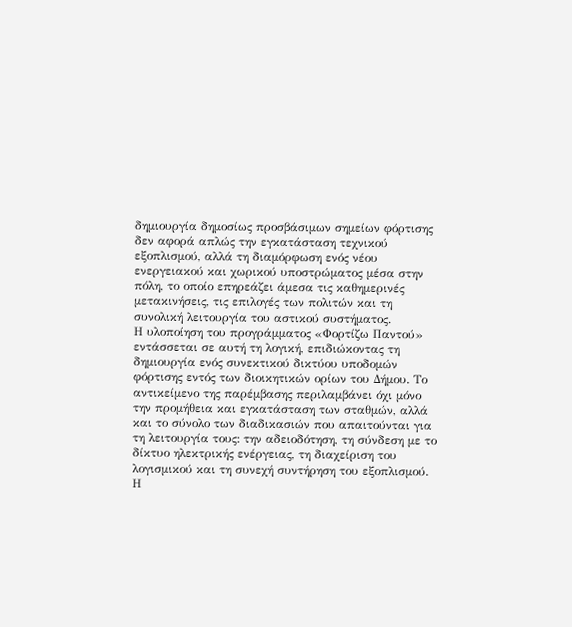δημιουργία δημοσίως προσβάσιμων σημείων φόρτισης δεν αφορά απλώς την εγκατάσταση τεχνικού εξοπλισμού, αλλά τη διαμόρφωση ενός νέου ενεργειακού και χωρικού υποστρώματος μέσα στην πόλη, το οποίο επηρεάζει άμεσα τις καθημερινές μετακινήσεις, τις επιλογές των πολιτών και τη συνολική λειτουργία του αστικού συστήματος.
Η υλοποίηση του προγράμματος «Φορτίζω Παντού» εντάσσεται σε αυτή τη λογική, επιδιώκοντας τη δημιουργία ενός συνεκτικού δικτύου υποδομών φόρτισης εντός των διοικητικών ορίων του Δήμου. Το αντικείμενο της παρέμβασης περιλαμβάνει όχι μόνο την προμήθεια και εγκατάσταση των σταθμών, αλλά και το σύνολο των διαδικασιών που απαιτούνται για τη λειτουργία τους: την αδειοδότηση, τη σύνδεση με το δίκτυο ηλεκτρικής ενέργειας, τη διαχείριση του λογισμικού και τη συνεχή συντήρηση του εξοπλισμού.
Η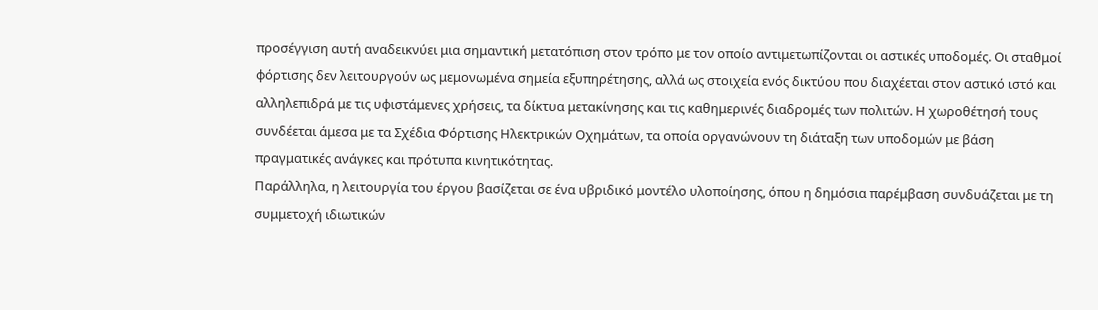προσέγγιση αυτή αναδεικνύει μια σημαντική μετατόπιση στον τρόπο με τον οποίο αντιμετωπίζονται οι αστικές υποδομές. Οι σταθμοί φόρτισης δεν λειτουργούν ως μεμονωμένα σημεία εξυπηρέτησης, αλλά ως στοιχεία ενός δικτύου που διαχέεται στον αστικό ιστό και αλληλεπιδρά με τις υφιστάμενες χρήσεις, τα δίκτυα μετακίνησης και τις καθημερινές διαδρομές των πολιτών. Η χωροθέτησή τους συνδέεται άμεσα με τα Σχέδια Φόρτισης Ηλεκτρικών Οχημάτων, τα οποία οργανώνουν τη διάταξη των υποδομών με βάση πραγματικές ανάγκες και πρότυπα κινητικότητας.
Παράλληλα, η λειτουργία του έργου βασίζεται σε ένα υβριδικό μοντέλο υλοποίησης, όπου η δημόσια παρέμβαση συνδυάζεται με τη συμμετοχή ιδιωτικών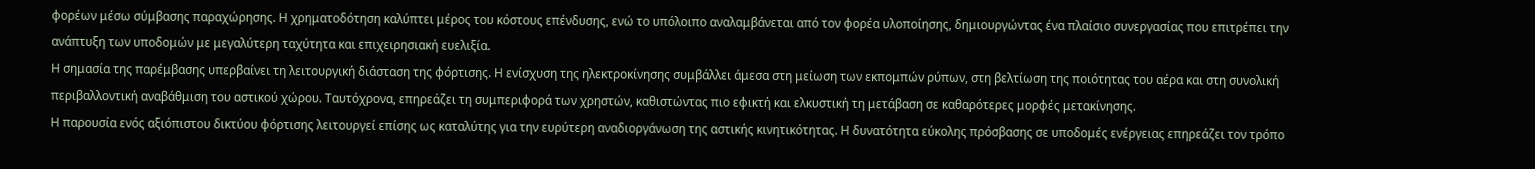φορέων μέσω σύμβασης παραχώρησης. Η χρηματοδότηση καλύπτει μέρος του κόστους επένδυσης, ενώ το υπόλοιπο αναλαμβάνεται από τον φορέα υλοποίησης, δημιουργώντας ένα πλαίσιο συνεργασίας που επιτρέπει την ανάπτυξη των υποδομών με μεγαλύτερη ταχύτητα και επιχειρησιακή ευελιξία.
Η σημασία της παρέμβασης υπερβαίνει τη λειτουργική διάσταση της φόρτισης. Η ενίσχυση της ηλεκτροκίνησης συμβάλλει άμεσα στη μείωση των εκπομπών ρύπων, στη βελτίωση της ποιότητας του αέρα και στη συνολική περιβαλλοντική αναβάθμιση του αστικού χώρου. Ταυτόχρονα, επηρεάζει τη συμπεριφορά των χρηστών, καθιστώντας πιο εφικτή και ελκυστική τη μετάβαση σε καθαρότερες μορφές μετακίνησης.
Η παρουσία ενός αξιόπιστου δικτύου φόρτισης λειτουργεί επίσης ως καταλύτης για την ευρύτερη αναδιοργάνωση της αστικής κινητικότητας. Η δυνατότητα εύκολης πρόσβασης σε υποδομές ενέργειας επηρεάζει τον τρόπο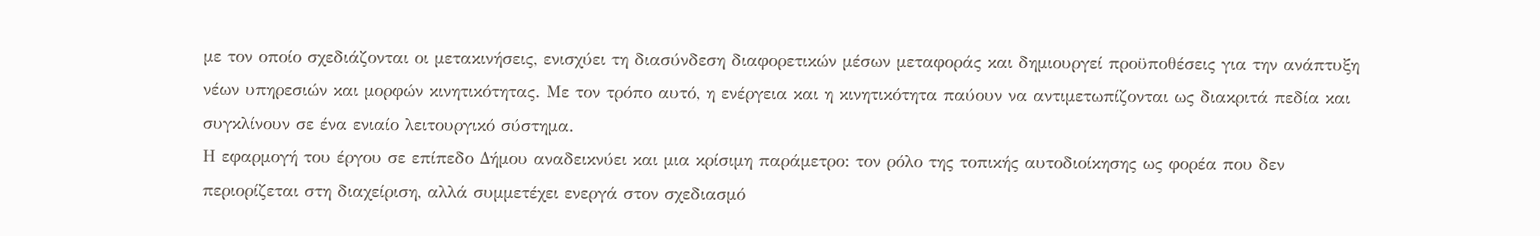με τον οποίο σχεδιάζονται οι μετακινήσεις, ενισχύει τη διασύνδεση διαφορετικών μέσων μεταφοράς και δημιουργεί προϋποθέσεις για την ανάπτυξη νέων υπηρεσιών και μορφών κινητικότητας. Με τον τρόπο αυτό, η ενέργεια και η κινητικότητα παύουν να αντιμετωπίζονται ως διακριτά πεδία και συγκλίνουν σε ένα ενιαίο λειτουργικό σύστημα.
Η εφαρμογή του έργου σε επίπεδο Δήμου αναδεικνύει και μια κρίσιμη παράμετρο: τον ρόλο της τοπικής αυτοδιοίκησης ως φορέα που δεν περιορίζεται στη διαχείριση, αλλά συμμετέχει ενεργά στον σχεδιασμό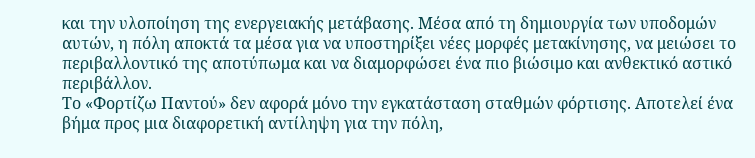και την υλοποίηση της ενεργειακής μετάβασης. Μέσα από τη δημιουργία των υποδομών αυτών, η πόλη αποκτά τα μέσα για να υποστηρίξει νέες μορφές μετακίνησης, να μειώσει το περιβαλλοντικό της αποτύπωμα και να διαμορφώσει ένα πιο βιώσιμο και ανθεκτικό αστικό περιβάλλον.
Το «Φορτίζω Παντού» δεν αφορά μόνο την εγκατάσταση σταθμών φόρτισης. Αποτελεί ένα βήμα προς μια διαφορετική αντίληψη για την πόλη,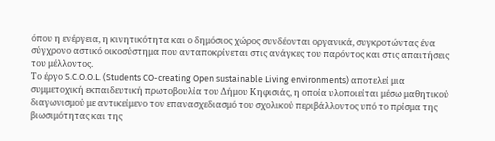όπου η ενέργεια, η κινητικότητα και ο δημόσιος χώρος συνδέονται οργανικά, συγκροτώντας ένα σύγχρονο αστικό οικοσύστημα που ανταποκρίνεται στις ανάγκες του παρόντος και στις απαιτήσεις του μέλλοντος.
Το έργο S.C.O.O.L. (Students CO-creating Open sustainable Living environments) αποτελεί μια συμμετοχική εκπαιδευτική πρωτοβουλία του Δήμου Κηφισιάς, η οποία υλοποιείται μέσω μαθητικού διαγωνισμού με αντικείμενο τον επανασχεδιασμό του σχολικού περιβάλλοντος υπό το πρίσμα της βιωσιμότητας και της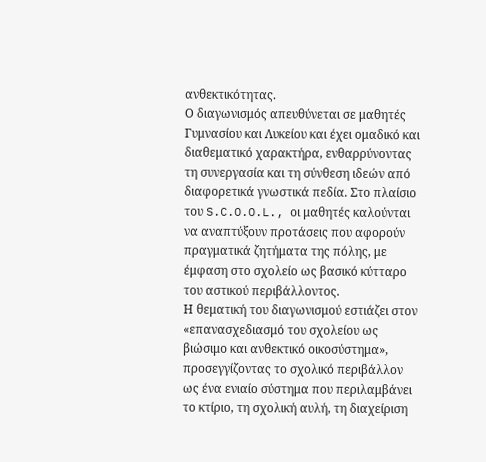ανθεκτικότητας.
Ο διαγωνισμός απευθύνεται σε μαθητές Γυμνασίου και Λυκείου και έχει ομαδικό και διαθεματικό χαρακτήρα, ενθαρρύνοντας τη συνεργασία και τη σύνθεση ιδεών από διαφορετικά γνωστικά πεδία. Στο πλαίσιο του S.C.O.O.L., οι μαθητές καλούνται να αναπτύξουν προτάσεις που αφορούν πραγματικά ζητήματα της πόλης, με έμφαση στο σχολείο ως βασικό κύτταρο του αστικού περιβάλλοντος.
Η θεματική του διαγωνισμού εστιάζει στον «επανασχεδιασμό του σχολείου ως βιώσιμο και ανθεκτικό οικοσύστημα», προσεγγίζοντας το σχολικό περιβάλλον ως ένα ενιαίο σύστημα που περιλαμβάνει το κτίριο, τη σχολική αυλή, τη διαχείριση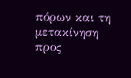πόρων και τη μετακίνηση προς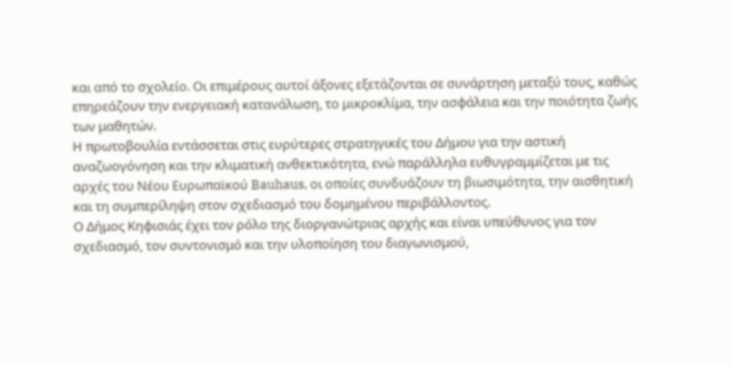και από το σχολείο. Οι επιμέρους αυτοί άξονες εξετάζονται σε συνάρτηση μεταξύ τους, καθώς επηρεάζουν την ενεργειακή κατανάλωση, το μικροκλίμα, την ασφάλεια και την ποιότητα ζωής των μαθητών.
Η πρωτοβουλία εντάσσεται στις ευρύτερες στρατηγικές του Δήμου για την αστική αναζωογόνηση και την κλιματική ανθεκτικότητα, ενώ παράλληλα ευθυγραμμίζεται με τις αρχές του Νέου Ευρωπαϊκού Bauhaus, οι οποίες συνδυάζουν τη βιωσιμότητα, την αισθητική και τη συμπερίληψη στον σχεδιασμό του δομημένου περιβάλλοντος.
Ο Δήμος Κηφισιάς έχει τον ρόλο της διοργανώτριας αρχής και είναι υπεύθυνος για τον σχεδιασμό, τον συντονισμό και την υλοποίηση του διαγωνισμού,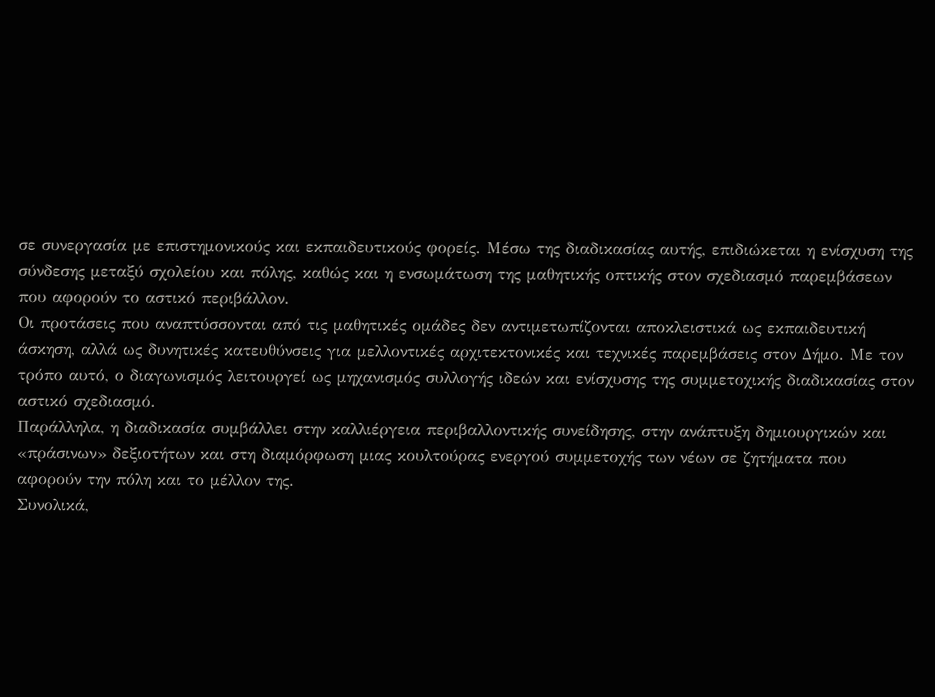σε συνεργασία με επιστημονικούς και εκπαιδευτικούς φορείς. Μέσω της διαδικασίας αυτής, επιδιώκεται η ενίσχυση της σύνδεσης μεταξύ σχολείου και πόλης, καθώς και η ενσωμάτωση της μαθητικής οπτικής στον σχεδιασμό παρεμβάσεων που αφορούν το αστικό περιβάλλον.
Οι προτάσεις που αναπτύσσονται από τις μαθητικές ομάδες δεν αντιμετωπίζονται αποκλειστικά ως εκπαιδευτική άσκηση, αλλά ως δυνητικές κατευθύνσεις για μελλοντικές αρχιτεκτονικές και τεχνικές παρεμβάσεις στον Δήμο. Με τον τρόπο αυτό, ο διαγωνισμός λειτουργεί ως μηχανισμός συλλογής ιδεών και ενίσχυσης της συμμετοχικής διαδικασίας στον αστικό σχεδιασμό.
Παράλληλα, η διαδικασία συμβάλλει στην καλλιέργεια περιβαλλοντικής συνείδησης, στην ανάπτυξη δημιουργικών και «πράσινων» δεξιοτήτων και στη διαμόρφωση μιας κουλτούρας ενεργού συμμετοχής των νέων σε ζητήματα που αφορούν την πόλη και το μέλλον της.
Συνολικά,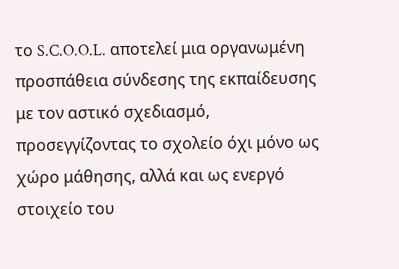το S.C.O.O.L. αποτελεί μια οργανωμένη προσπάθεια σύνδεσης της εκπαίδευσης με τον αστικό σχεδιασμό, προσεγγίζοντας το σχολείο όχι μόνο ως χώρο μάθησης, αλλά και ως ενεργό στοιχείο του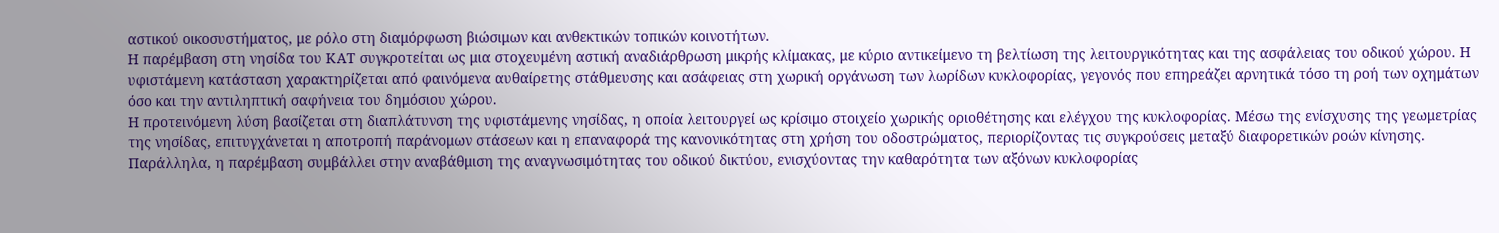αστικού οικοσυστήματος, με ρόλο στη διαμόρφωση βιώσιμων και ανθεκτικών τοπικών κοινοτήτων.
Η παρέμβαση στη νησίδα του ΚΑΤ συγκροτείται ως μια στοχευμένη αστική αναδιάρθρωση μικρής κλίμακας, με κύριο αντικείμενο τη βελτίωση της λειτουργικότητας και της ασφάλειας του οδικού χώρου. Η υφιστάμενη κατάσταση χαρακτηρίζεται από φαινόμενα αυθαίρετης στάθμευσης και ασάφειας στη χωρική οργάνωση των λωρίδων κυκλοφορίας, γεγονός που επηρεάζει αρνητικά τόσο τη ροή των οχημάτων όσο και την αντιληπτική σαφήνεια του δημόσιου χώρου.
Η προτεινόμενη λύση βασίζεται στη διαπλάτυνση της υφιστάμενης νησίδας, η οποία λειτουργεί ως κρίσιμο στοιχείο χωρικής οριοθέτησης και ελέγχου της κυκλοφορίας. Μέσω της ενίσχυσης της γεωμετρίας της νησίδας, επιτυγχάνεται η αποτροπή παράνομων στάσεων και η επαναφορά της κανονικότητας στη χρήση του οδοστρώματος, περιορίζοντας τις συγκρούσεις μεταξύ διαφορετικών ροών κίνησης.
Παράλληλα, η παρέμβαση συμβάλλει στην αναβάθμιση της αναγνωσιμότητας του οδικού δικτύου, ενισχύοντας την καθαρότητα των αξόνων κυκλοφορίας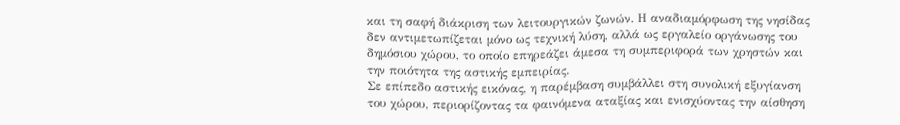και τη σαφή διάκριση των λειτουργικών ζωνών. Η αναδιαμόρφωση της νησίδας δεν αντιμετωπίζεται μόνο ως τεχνική λύση, αλλά ως εργαλείο οργάνωσης του δημόσιου χώρου, το οποίο επηρεάζει άμεσα τη συμπεριφορά των χρηστών και την ποιότητα της αστικής εμπειρίας.
Σε επίπεδο αστικής εικόνας, η παρέμβαση συμβάλλει στη συνολική εξυγίανση του χώρου, περιορίζοντας τα φαινόμενα αταξίας και ενισχύοντας την αίσθηση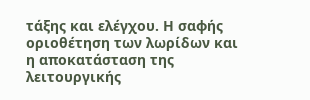τάξης και ελέγχου. Η σαφής οριοθέτηση των λωρίδων και η αποκατάσταση της λειτουργικής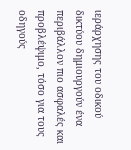ιεράρχησης του οδικού δικτύου δημιουργούν ένα περιβάλλον πιο ασφαλές και προβλέψιμο, τόσο για τους οδηγούς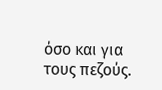όσο και για τους πεζούς.